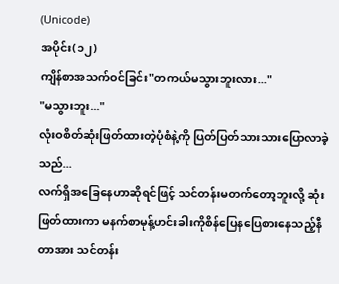(Unicode)
အပိုင်း(၁၂)
ကျိန်စာအသက်ဝင်ခြင်း"တကယ်မသွားဘူးလား..."
"မသွားဘူး..."
လုံးဝစိတ်ဆုံးဖြတ်ထားတဲ့ပုံစံနဲ့ကို ပြတ်ပြတ်သားသားပြောလာခဲ့သည်...
လက်ရှိအခြေနေဟာဆိုရင်ဖြင့် သင်တန်းမတက်တော့ဘူးလို့ ဆုံးဖြတ်ထားကာ မနက်စာမုန့်ဟင်းခါးကိုစိန်ပြေနပြေစားနေသည့်နီတာအား သင်တန်း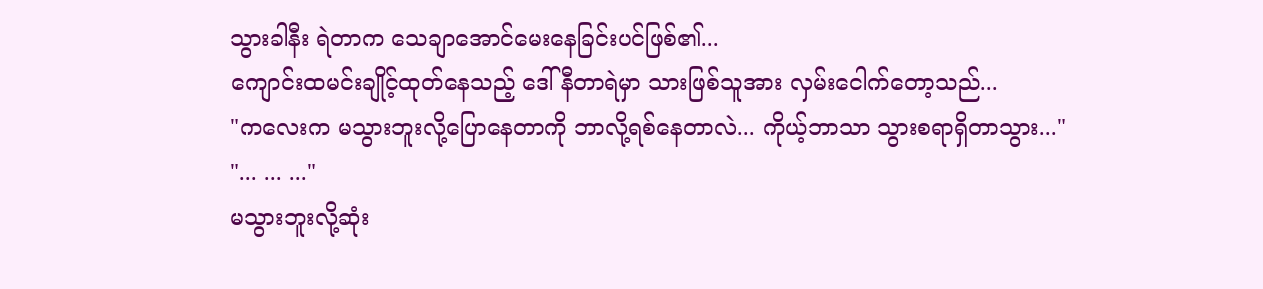သွားခါနီး ရဲတာက သေချာအောင်မေးနေခြင်းပင်ဖြစ်၏...
ကျောင်းထမင်းချိုင့်ထုတ်နေသည့် ဒေါ်နီတာရဲမှာ သားဖြစ်သူအား လှမ်းငေါက်တော့သည်...
"ကလေးက မသွားဘူးလို့ပြောနေတာကို ဘာလို့ရစ်နေတာလဲ... ကိုယ့်ဘာသာ သွားစရာရှိတာသွား..."
"... ... ..."
မသွားဘူးလို့ဆုံး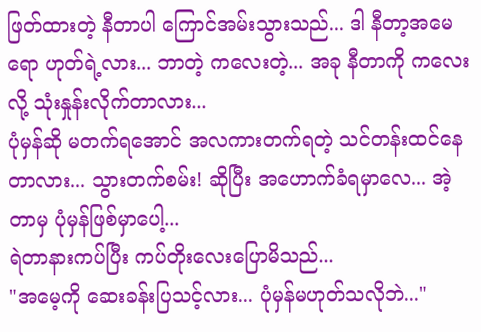ဖြတ်ထားတဲ့ နီတာပါ ကြောင်အမ်းသွားသည်... ဒါ နီတာ့အမေရော ဟုတ်ရဲ့လား... ဘာတဲ့ ကလေးတဲ့... အခု နီတာကို ကလေးလို့ သုံးနှုန်းလိုက်တာလား...
ပုံမှန်ဆို မတက်ရအောင် အလကားတက်ရတဲ့ သင်တန်းထင်နေတာလား... သွားတက်စမ်း! ဆိုပြီး အဟောက်ခံရမှာလေ... အဲ့တာမှ ပုံမှန်ဖြစ်မှာပေါ့...
ရဲတာနားကပ်ပြီး ကပ်တိုးလေးပြောမိသည်...
"အမေ့ကို ဆေးခန်းပြသင့်လား... ပုံမှန်မဟုတ်သလိုဘဲ..."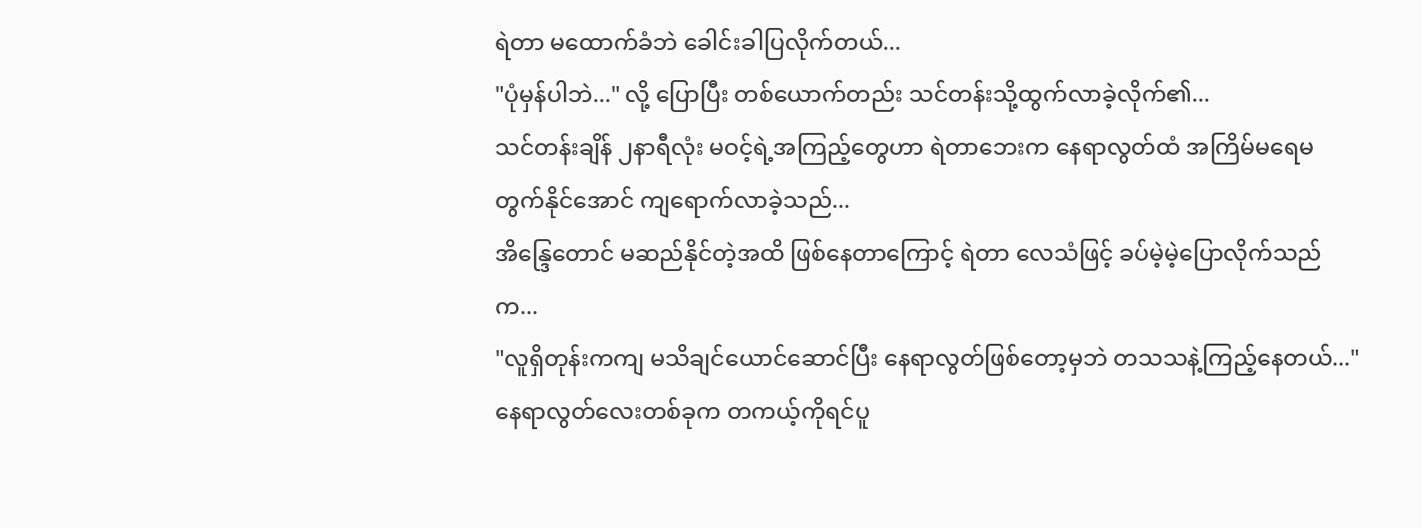ရဲတာ မထောက်ခံဘဲ ခေါင်းခါပြလိုက်တယ်...
"ပုံမှန်ပါဘဲ..." လို့ ပြောပြီး တစ်ယောက်တည်း သင်တန်းသို့ထွက်လာခဲ့လိုက်၏...
သင်တန်းချိန် ၂နာရီလုံး မဝင့်ရဲ့အကြည့်တွေဟာ ရဲတာဘေးက နေရာလွတ်ထံ အကြိမ်မရေမတွက်နိုင်အောင် ကျရောက်လာခဲ့သည်...
အိန္ဒြေတောင် မဆည်နိုင်တဲ့အထိ ဖြစ်နေတာကြောင့် ရဲတာ လေသံဖြင့် ခပ်မဲ့မဲ့ပြောလိုက်သည်က...
"လူရှိတုန်းကကျ မသိချင်ယောင်ဆောင်ပြီး နေရာလွတ်ဖြစ်တော့မှဘဲ တသသနဲ့ကြည့်နေတယ်..."
နေရာလွတ်လေးတစ်ခုက တကယ့်ကိုရင်ပူ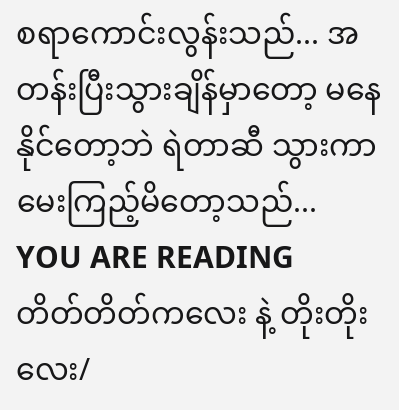စရာကောင်းလွန်းသည်... အတန်းပြီးသွားချိန်မှာတော့ မနေနိုင်တော့ဘဲ ရဲတာဆီ သွားကာ မေးကြည့်မိတော့သည်...
YOU ARE READING
တိတ်တိတ်ကလေး နဲ့ တိုးတိုးလေး/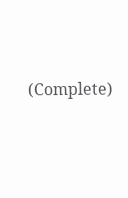(Complete)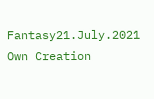Fantasy21.July.2021 Own Creation